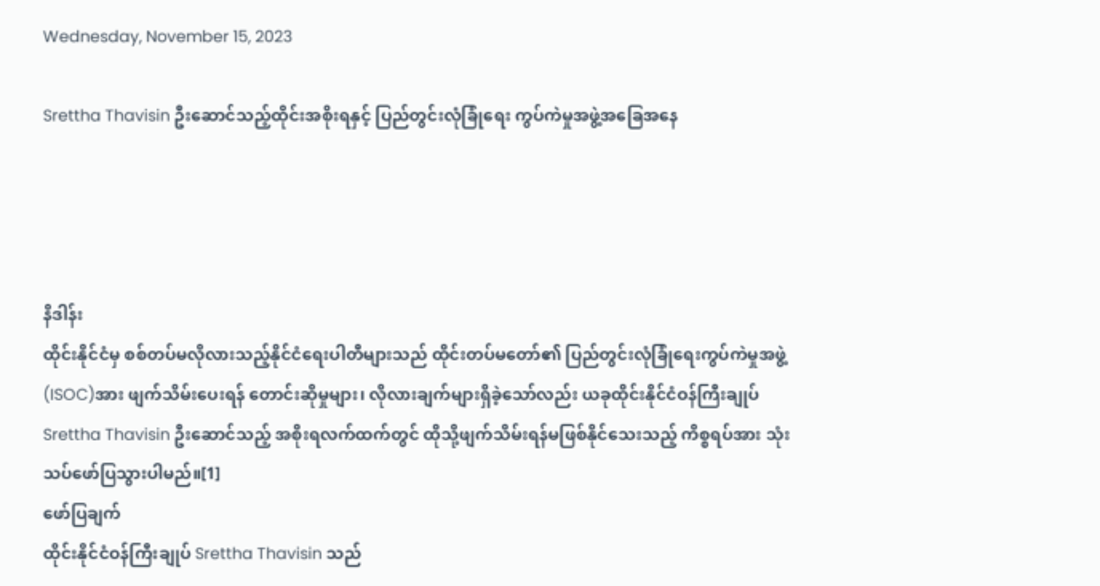Wednesday, November 15, 2023

Srettha Thavisin ဦးဆောင်သည့်ထိုင်းအစိုးရနှင့် ပြည်တွင်းလုံခြုံရေး ကွပ်ကဲမှုအဖွဲ့အခြေအနေ




နိဒါန်း
ထိုင်းနိုင်ငံမှ စစ်တပ်မလိုလားသည့်နိုင်ငံရေးပါတီများသည် ထိုင်းတပ်မတော်၏ ပြည်တွင်းလုံခြုံရေးကွပ်ကဲမှုအဖွဲ့(ISOC)အား ဖျက်သိမ်းပေးရန် တောင်းဆိုမှုများ၊ လိုလားချက်များရှိခဲ့သော်လည်း ယခုထိုင်းနိုင်ငံဝန်ကြီးချုပ် Srettha Thavisin ဦးဆောင်သည့် အစိုးရလက်ထက်တွင် ထိုသို့ဖျက်သိမ်းရန်မဖြစ်နိုင်သေးသည့် ကိစ္စရပ်အား သုံးသပ်ဖော်ပြသွားပါမည်။[1]
ဖော်ပြချက်
ထိုင်းနိုင်ငံဝန်ကြီးချုပ် Srettha Thavisin သည်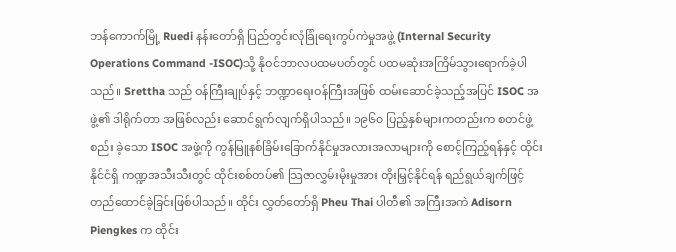ဘန်ကောက်မြို့ Ruedi နန်းတော်ရှိ ပြည်တွင်းလုံခြုံရေးကွပ်ကဲမှုအဖွဲ့ (Internal Security Operations Command -ISOC)သို့ နိုဝင်ဘာလပထမပတ်တွင် ပထမဆုံးအကြိမ်သွားရောက်ခဲ့ပါသည်။ Srettha သည် ဝန်ကြီးချုပ်နှင့် ဘဏ္ဍာရေးဝန်ကြီးအဖြစ် ထမ်းဆောင်ခဲ့သည့်အပြင် ISOC အဖွဲ့၏ ဒါရိုက်တာ အဖြစ်လည်း ဆောင်ရွက်လျက်ရှိပါသည်။ ၁၉၆၀ ပြည့်နှစ်များကတည်းက စတင်ဖွဲ့စည်း ခဲ့သော ISOC အဖွဲ့ကို ကွန်မြူနစ်ခြိမ်းခြောက်နိုင်မှုအလားအလာများကို စောင့်ကြည့်ရန်နှင့် ထိုင်းနိုင်ငံရှိ ကဏ္ဍအသီးသီးတွင် ထိုင်းစစ်တပ်၏ သြဇာလွှမ်းမိုးမှုအား တိုးမြှင့်နိုင်ရန် ရည်ရွယ်ချက်ဖြင့် တည်ထောင်ခဲ့ခြင်းဖြစ်ပါသည်။ ထိုင်း လွှတ်တော်ရှိ Pheu Thai ပါတီ၏ အကြီးအကဲ Adisorn Piengkes က ထိုင်း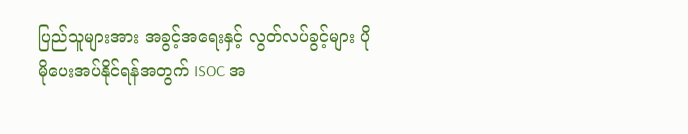ပြည်သူများအား အခွင့်အရေးနှင့် လွတ်လပ်ခွင့်များ ပိုမိုပေးအပ်နိုင်ရန်အတွက် ISOC အ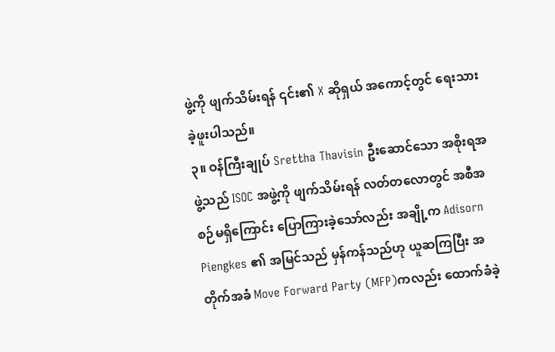ဖွဲ့ကို ဖျက်သိမ်းရန် ၎င်း၏ X ဆိုရှယ် အကောင့်တွင် ရေးသားခဲ့ဖူးပါသည်။
၃။ ဝန်ကြီးချုပ် Srettha Thavisin ဦးဆောင်သော အစိုးရအဖွဲ့သည် ISOC အဖွဲ့ကို ဖျက်သိမ်းရန် လတ်တလောတွင် အစီအစဉ်မရှိကြောင်း ပြောကြားခဲ့သော်လည်း အချို့က Adisorn Piengkes ၏ အမြင်သည် မှန်ကန်သည်ဟု ယူဆကြပြီး အတိုက်အခံ Move Forward Party (MFP)ကလည်း ထောက်ခံခဲ့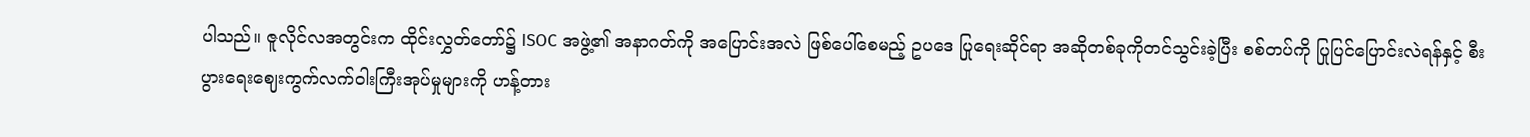ပါသည်။ ဇူလိုင်လအတွင်းက ထိုင်းလွှတ်တော်၌ ISOC အဖွဲ့၏ အနာဂတ်ကို အပြောင်းအလဲ ဖြစ်ပေါ်စေမည့် ဥပဒေ ပြုရေးဆိုင်ရာ အဆိုတစ်ခုကိုတင်သွင်းခဲ့ပြီး စစ်တပ်ကို ပြုပြင်ပြောင်းလဲရန်နှင့် စီးပွားရေးဈေးကွက်လက်ဝါးကြီးအုပ်မှုများကို ဟန့်တား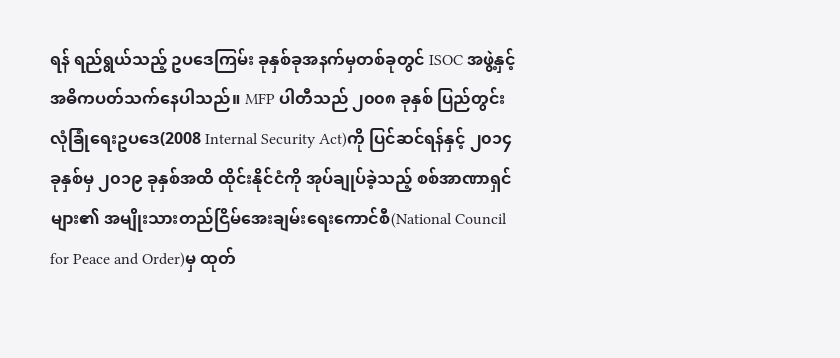ရန် ရည်ရွယ်သည့် ဥပဒေကြမ်း ခုနှစ်ခုအနက်မှတစ်ခုတွင် ISOC အဖွဲ့နှင့် အဓိကပတ်သက်နေပါသည်။ MFP ပါတီသည် ၂၀၀၈ ခုနှစ် ပြည်တွင်းလုံခြုံရေးဥပဒေ(2008 Internal Security Act)ကို ပြင်ဆင်ရန်နှင့် ၂၀၁၄ ခုနှစ်မှ ၂၀၁၉ ခုနှစ်အထိ ထိုင်းနိုင်ငံကို အုပ်ချုပ်ခဲ့သည့် စစ်အာဏာရှင်များ၏ အမျိုးသားတည်ငြိမ်အေးချမ်းရေးကောင်စီ(National Council for Peace and Order)မှ ထုတ်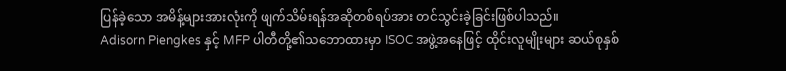ပြန်ခဲ့သော အမိန့်များအားလုံးကို ဖျက်သိမ်းရန်အဆိုတစ်ရပ်အား တင်သွင်းခဲ့ခြင်းဖြစ်ပါသည်။
Adisorn Piengkes နှင့် MFP ပါတီတို့၏သဘောထားမှာ ISOC အဖွဲ့အနေဖြင့် ထိုင်းလူမျိုးများ ဆယ်စုနှစ်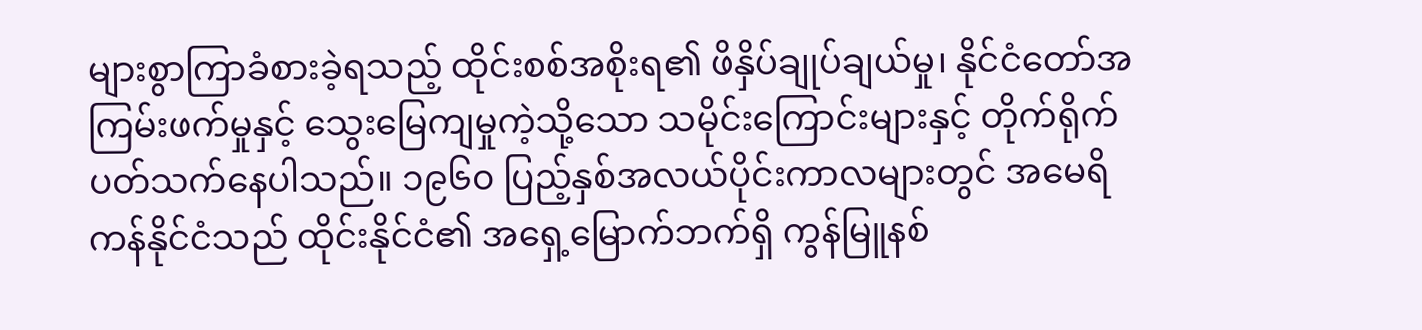များစွာကြာခံစားခဲ့ရသည့် ထိုင်းစစ်အစိုးရ၏ ဖိနှိပ်ချုပ်ချယ်မှု၊ နိုင်ငံတော်အကြမ်းဖက်မှုနှင့် သွေးမြေကျမှုကဲ့သို့သော သမိုင်းကြောင်းများနှင့် တိုက်ရိုက် ပတ်သက်နေပါသည်။ ၁၉၆၀ ပြည့်နှစ်အလယ်ပိုင်းကာလများတွင် အမေရိကန်နိုင်ငံသည် ထိုင်းနိုင်ငံ၏ အရှေ့မြောက်ဘက်ရှိ ကွန်မြူနစ်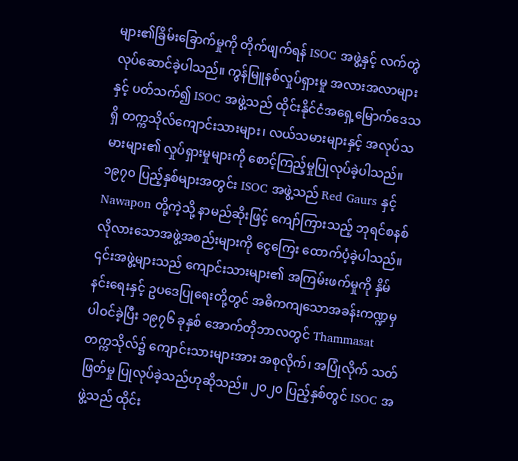များ၏ခြိမ်းခြောက်မှုကို တိုက်ဖျက်ရန် ISOC အဖွဲ့နှင့် လက်တွဲလုပ်ဆောင်ခဲ့ပါသည်။ ကွန်မြူနစ်လှုပ်ရှားမှု အလားအလာများနှင့် ပတ်သက်၍ ISOC အဖွဲ့သည် ထိုင်းနိုင်ငံအရှေ့မြောက်ဒေသရှိ တက္ကသိုလ်ကျောင်းသားများ၊ လယ်သမားများနှင့် အလုပ်သမားများ၏ လှုပ်ရှားမှုများကို စောင့်ကြည့်မှုပြုလုပ်ခဲ့ပါသည်။ ၁၉၇၀ ပြည့်နှစ်များအတွင်း ISOC အဖွဲ့သည် Red Gaurs နှင့် Nawapon တို့ကဲ့သို့ နာမည်ဆိုးဖြင့် ကျော်ကြားသည့် ဘုရင်စနစ် လိုလားသောအဖွဲ့အစည်းများကို ငွေကြေး ထောက်ပံ့ခဲ့ပါသည်။ ၎င်းအဖွဲ့များသည် ကျောင်းသားများ၏ အကြမ်းဖက်မှုကို နှိမ်နင်းရေးနှင့် ဥပဒေပြုရေးတို့တွင် အဓိကကျသောအခန်းကဏ္ဍမှပါဝင်ခဲ့ပြီး ၁၉၇၆ ခုနှစ် အောက်တိုဘာလတွင် Thammasat တက္ကသိုလ်၌ ကျောင်းသားများအား အစုလိုက်၊ အပြုံလိုက် သတ်ဖြတ်မှု ပြုလုပ်ခဲ့သည်ဟုဆိုသည်။ ၂၀၂၀ ပြည့်နှစ်တွင် ISOC အဖွဲ့သည် ထိုင်း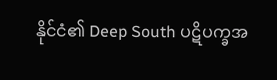နိုင်ငံ၏ Deep South ပဋိပက္ခအ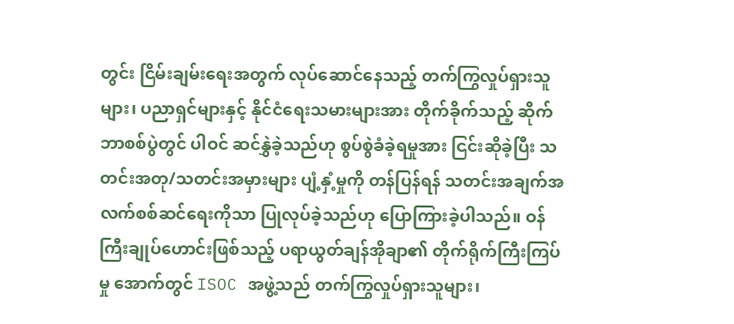တွင်း ငြိမ်းချမ်းရေးအတွက် လုပ်ဆောင်နေသည့် တက်ကြွလှုပ်ရှားသူများ၊ ပညာရှင်များနှင့် နိုင်ငံရေးသမားများအား တိုက်ခိုက်သည့် ဆိုက်ဘာစစ်ပွဲတွင် ပါဝင် ဆင်နွှဲခဲ့သည်ဟု စွပ်စွဲခံခဲ့ရမှုအား ငြင်းဆိုခဲ့ပြီး သတင်းအတု/သတင်းအမှားများ ပျံ့နှံ့မှုကို တန်ပြန်ရန် သတင်းအချက်အလက်စစ်ဆင်ရေးကိုသာ ပြုလုပ်ခဲ့သည်ဟု ပြောကြားခဲ့ပါသည်။ ဝန်ကြီးချုပ်ဟောင်းဖြစ်သည့် ပရာယွတ်ချန်အိုချာ၏ တိုက်ရိုက်ကြီးကြပ်မှု အောက်တွင် ISOC အဖွဲ့သည် တက်ကြွလှုပ်ရှားသူများ၊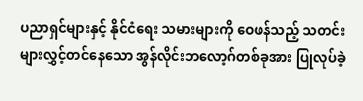ပညာရှင်များနှင့် နိုင်ငံရေး သမားများကို ဝေဖန်သည့် သတင်းများလွှင့်တင်နေသော အွန်လိုင်းဘလော့ဂ်တစ်ခုအား ပြုလုပ်ခဲ့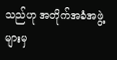သည်ဟု အတိုက်အခံအဖွဲ့များမှ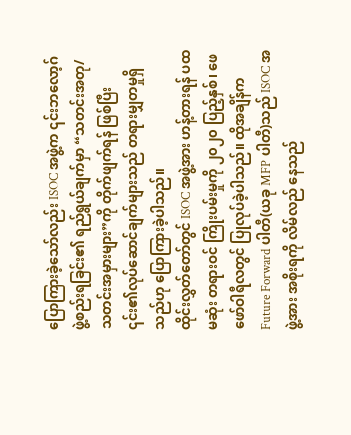ပြောကြားခဲ့သော်လည်း ISOC အဖွဲ့က ၎င်းဘလော့ဂ် ဖွဲ့စည်းရခြင်း၏ ရည်ရွယ်ချက်မှာ “သတင်းအတု/ သတင်းအမှားများ”ကို တိုက်ဖျက်ရန် ဖြစ်ပြီး ၎င်း၏လုပ်ဆောင်ချက်များသည် တရားမျှတမှုရှိသည်ဟု ပြောကြားခဲ့ပါသည်။
ထိုင်းလွှတ်တော်တွင် ISOC အဖွဲ့အား ဟန့်တားရန် ပထမဆုံး တရားဝင် ကြိုးပမ်းမှုကို ၂၀၂၀ ပြည့်နှစ်၊ ဖေဖော်ဝါရီလတွင် ပြုလုပ်ခဲ့ပါသည်။ ထိုအချိန်က Future Forward ပါတီ(ယခု MFP ပါတီ)သည် ISOC အဖွဲ့အား အစိုးရကို လိမ်လည် နေသည်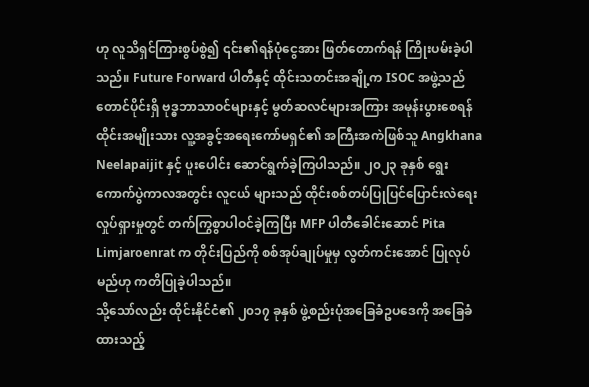ဟု လူသိရှင်ကြားစွပ်စွဲ၍ ၎င်း၏ရန်ပုံငွေအား ဖြတ်တောက်ရန် ကြိုးပမ်းခဲ့ပါသည်။ Future Forward ပါတီနှင့် ထိုင်းသတင်းအချို့က ISOC အဖွဲ့သည် တောင်ပိုင်းရှိ ဗုဒ္ဓဘာသာဝင်များနှင့် မွတ်ဆလင်များအကြား အမုန်းပွားစေရန် ထိုင်းအမျိုးသား လူ့အခွင့်အရေးကော်မရှင်၏ အကြီးအကဲဖြစ်သူ Angkhana Neelapaijit နှင့် ပူးပေါင်း ဆောင်ရွက်ခဲ့ကြပါသည်။ ၂၀၂၃ ခုနှစ် ရွေးကောက်ပွဲကာလအတွင်း လူငယ် များသည် ထိုင်းစစ်တပ်ပြုပြင်ပြောင်းလဲရေးလှုပ်ရှားမှုတွင် တက်ကြွစွာပါဝင်ခဲ့ကြပြီး MFP ပါတီခေါင်းဆောင် Pita Limjaroenrat က တိုင်းပြည်ကို စစ်အုပ်ချုပ်မှုမှ လွတ်ကင်းအောင် ပြုလုပ်မည်ဟု ကတိပြုခဲ့ပါသည်။
သို့သော်လည်း ထိုင်းနိုင်ငံ၏ ၂၀၁၇ ခုနှစ် ဖွဲ့စည်းပုံအခြေခံဥပဒေကို အခြေခံ ထားသည့်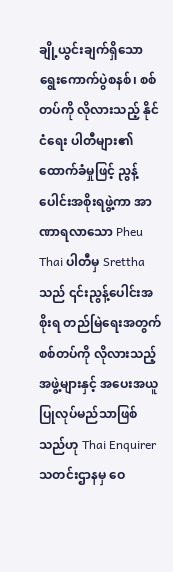ချို့ယွင်းချက်ရှိသော ရွေးကောက်ပွဲစနစ်၊ စစ်တပ်ကို လိုလားသည့် နိုင်ငံရေး ပါတီများ၏ ထောက်ခံမှုဖြင့် ညွန့်ပေါင်းအစိုးရဖွဲ့ကာ အာဏာရလာသော Pheu Thai ပါတီမှ Srettha သည် ၎င်းညွန့်ပေါင်းအစိုးရ တည်မြဲရေးအတွက် စစ်တပ်ကို လိုလားသည့် အဖွဲ့များနှင့် အပေးအယူ ပြုလုပ်မည်သာဖြစ်သည်ဟု Thai Enquirer သတင်းဌာနမှ ဝေ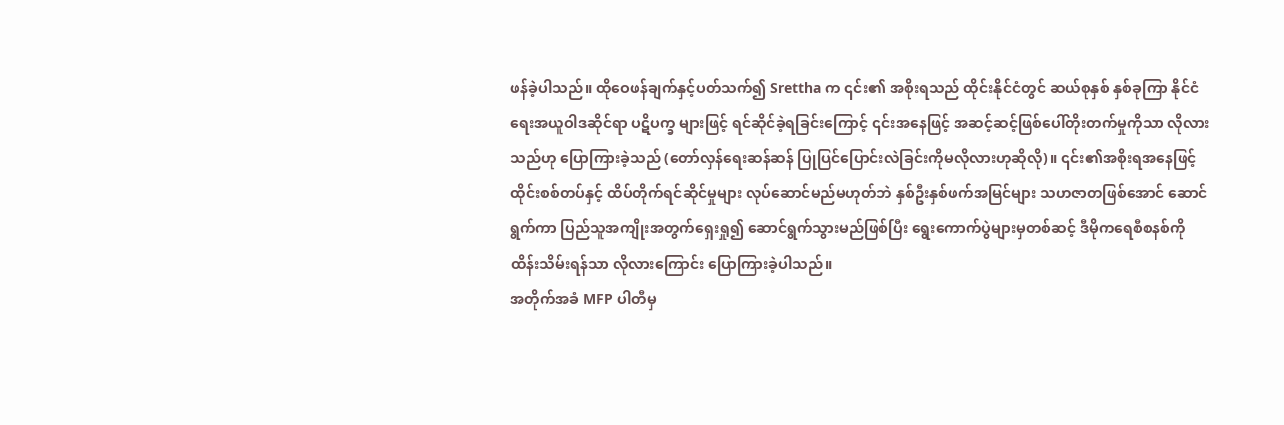ဖန်ခဲ့ပါသည်။ ထိုဝေဖန်ချက်နှင့်ပတ်သက်၍ Srettha က ၎င်း၏ အစိုးရသည် ထိုင်းနိုင်ငံတွင် ဆယ်စုနှစ် နှစ်ခုကြာ နိုင်ငံရေးအယူဝါဒဆိုင်ရာ ပဋိပက္ခ များဖြင့် ရင်ဆိုင်ခဲ့ရခြင်းကြောင့် ၎င်းအနေဖြင့် အဆင့်ဆင့်ဖြစ်ပေါ်တိုးတက်မှုကိုသာ လိုလားသည်ဟု ပြောကြားခဲ့သည် (တော်လှန်ရေးဆန်ဆန် ပြုပြင်ပြောင်းလဲခြင်းကိုမလိုလားဟုဆိုလို)။ ၎င်း၏အစိုးရအနေဖြင့် ထိုင်းစစ်တပ်နှင့် ထိပ်တိုက်ရင်ဆိုင်မှုများ လုပ်ဆောင်မည်မဟုတ်ဘဲ နှစ်ဦးနှစ်ဖက်အမြင်များ သဟဇာတဖြစ်အောင် ဆောင်ရွက်ကာ ပြည်သူအကျိုးအတွက်ရှေးရှု၍ ဆောင်ရွက်သွားမည်ဖြစ်ပြီး ရွေးကောက်ပွဲများမှတစ်ဆင့် ဒီမိုကရေစီစနစ်ကို ထိန်းသိမ်းရန်သာ လိုလားကြောင်း ပြောကြားခဲ့ပါသည်။
အတိုက်အခံ MFP ပါတီမှ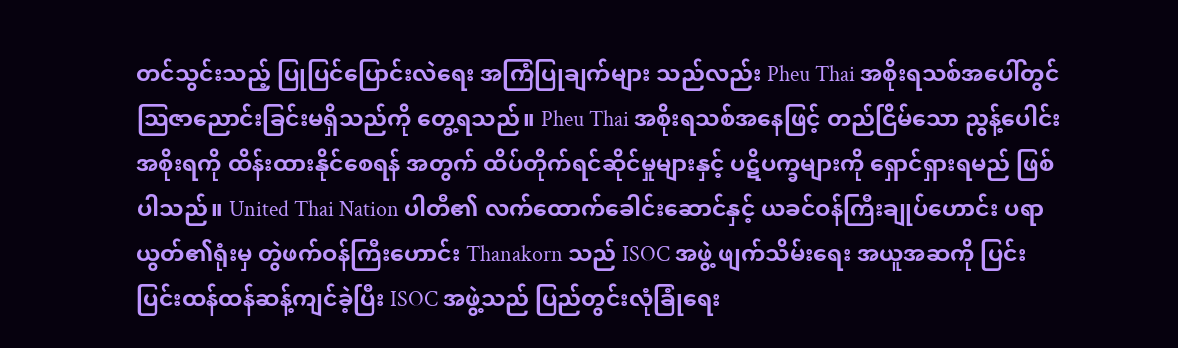တင်သွင်းသည့် ပြုပြင်ပြောင်းလဲရေး အကြံပြုချက်များ သည်လည်း Pheu Thai အစိုးရသစ်အပေါ်တွင် သြဇာညောင်းခြင်းမရှိသည်ကို တွေ့ရသည်။ Pheu Thai အစိုးရသစ်အနေဖြင့် တည်ငြိမ်သော ညွန့်ပေါင်းအစိုးရကို ထိန်းထားနိုင်စေရန် အတွက် ထိပ်တိုက်ရင်ဆိုင်မှုများနှင့် ပဋိပက္ခများကို ရှောင်ရှားရမည် ဖြစ်ပါသည်။ United Thai Nation ပါတီ၏ လက်ထောက်ခေါင်းဆောင်နှင့် ယခင်ဝန်ကြီးချုပ်ဟောင်း ပရာယွတ်၏ရုံးမှ တွဲဖက်ဝန်ကြီးဟောင်း Thanakorn သည် ISOC အဖွဲ့ ဖျက်သိမ်းရေး အယူအဆကို ပြင်းပြင်းထန်ထန်ဆန့်ကျင်ခဲ့ပြီး ISOC အဖွဲ့သည် ပြည်တွင်းလုံခြုံရေး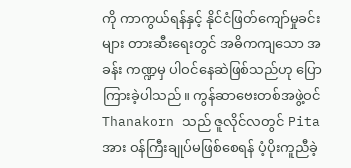ကို ကာကွယ်ရန်နှင့် နိုင်ငံဖြတ်ကျော်မှုခင်းများ တားဆီးရေးတွင် အဓိကကျသော အခန်း ကဏ္ဍမှ ပါဝင်နေဆဲဖြစ်သည်ဟု ပြောကြားခဲ့ပါသည်။ ကွန်ဆာဗေးတစ်အဖွဲ့ဝင် Thanakorn သည် ဇူလိုင်လတွင် Pita အား ဝန်ကြီးချုပ်မဖြစ်စေရန် ပံ့ပိုးကူညီခဲ့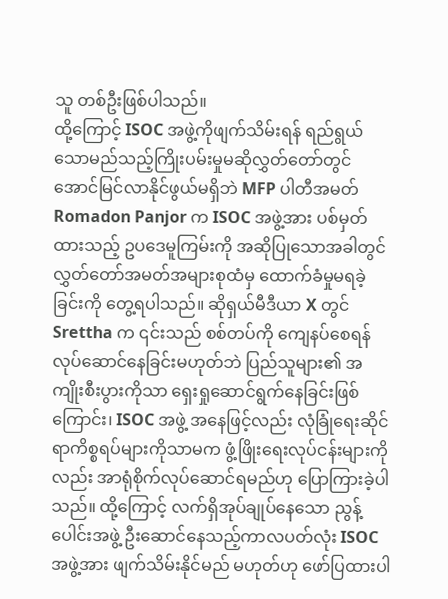သူ တစ်ဦးဖြစ်ပါသည်။
ထို့ကြောင့် ISOC အဖွဲ့ကိုဖျက်သိမ်းရန် ရည်ရွယ်သောမည်သည့်ကြိုးပမ်းမှုမဆိုလွှတ်တော်တွင် အောင်မြင်လာနိုင်ဖွယ်မရှိဘဲ MFP ပါတီအမတ် Romadon Panjor က ISOC အဖွဲ့အား ပစ်မှတ်ထားသည့် ဥပဒေမူကြမ်းကို အဆိုပြုသောအခါတွင် လွှတ်တော်အမတ်အများစုထံမှ ထောက်ခံမှုမရခဲ့ခြင်းကို တွေ့ရပါသည်။ ဆိုရှယ်မီဒီယာ X တွင် Srettha က ၎င်းသည် စစ်တပ်ကို ကျေနပ်စေရန် လုပ်ဆောင်နေခြင်းမဟုတ်ဘဲ ပြည်သူများ၏ အကျိုးစီးပွားကိုသာ ရှေးရှုဆောင်ရွက်နေခြင်းဖြစ်ကြောင်း၊ ISOC အဖွဲ့ အနေဖြင့်လည်း လုံခြုံရေးဆိုင်ရာကိစ္စရပ်များကိုသာမက ဖွံ့ဖြိုးရေးလုပ်ငန်းများကိုလည်း အာရုံစိုက်လုပ်ဆောင်ရမည်ဟု ပြောကြားခဲ့ပါသည်။ ထို့ကြောင့် လက်ရှိအုပ်ချုပ်နေသော ညွန့်ပေါင်းအဖွဲ့ ဦးဆောင်နေသည့်ကာလပတ်လုံး ISOC အဖွဲ့အား ဖျက်သိမ်းနိုင်မည် မဟုတ်ဟု ဖော်ပြထားပါ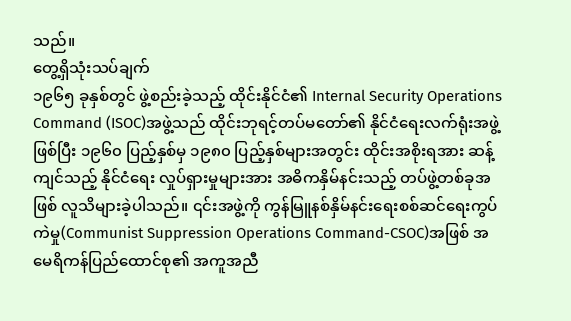သည်။
တွေ့ရှိသုံးသပ်ချက်
၁၉၆၅ ခုနှစ်တွင် ဖွဲ့စည်းခဲ့သည့် ထိုင်းနိုင်ငံ၏ Internal Security Operations Command (ISOC)အဖွဲ့သည် ထိုင်းဘုရင့်တပ်မတော်၏ နိုင်ငံရေးလက်ရုံးအဖွဲ့ဖြစ်ပြီး ၁၉၆၀ ပြည့်နှစ်မှ ၁၉၈၀ ပြည့်နှစ်များအတွင်း ထိုင်းအစိုးရအား ဆန့်ကျင်သည့် နိုင်ငံရေး လှုပ်ရှားမှုများအား အဓိကနှိမ်နင်းသည့် တပ်ဖွဲ့တစ်ခုအဖြစ် လူသိများခဲ့ပါသည်။ ၎င်းအဖွဲ့ကို ကွန်မြူနစ်နှိမ်နင်းရေးစစ်ဆင်ရေးကွပ်ကဲမှု(Communist Suppression Operations Command-CSOC)အဖြစ် အမေရိကန်ပြည်ထောင်စု၏ အကူအညီ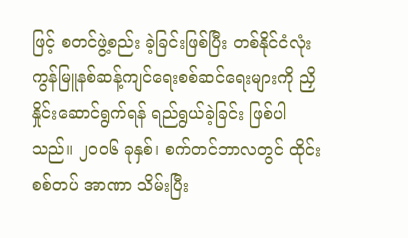ဖြင့် စတင်ဖွဲ့စည်း ခဲ့ခြင်းဖြစ်ပြီး တစ်နိုင်ငံလုံးကွန်မြူနစ်ဆန့်ကျင်ရေးစစ်ဆင်ရေးများကို ညှိနှိုင်းဆောင်ရွက်ရန် ရည်ရွယ်ခဲ့ခြင်း ဖြစ်ပါသည်။ ၂၀၀၆ ခုနှစ်၊ စက်တင်ဘာလတွင် ထိုင်းစစ်တပ် အာဏာ သိမ်းပြီး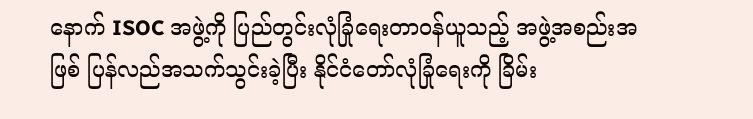နောက် ISOC အဖွဲ့ကို ပြည်တွင်းလုံခြုံရေးတာဝန်ယူသည့် အဖွဲ့အစည်းအဖြစ် ပြန်လည်အသက်သွင်းခဲ့ပြီး နိုင်ငံတော်လုံခြုံရေးကို ခြိမ်း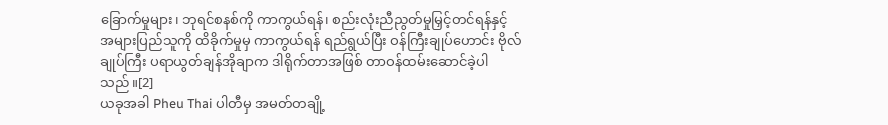ခြောက်မှုများ၊ ဘုရင်စနစ်ကို ကာကွယ်ရန်၊ စည်းလုံးညီညွတ်မှုမြှင့်တင်ရန်နှင့် အများပြည်သူကို ထိခိုက်မှုမှ ကာကွယ်ရန် ရည်ရွယ်ပြီး ဝန်ကြီးချုပ်ဟောင်း ဗိုလ်ချုပ်ကြီး ပရာယွတ်ချန်အိုချာက ဒါရိုက်တာအဖြစ် တာဝန်ထမ်းဆောင်ခဲ့ပါသည်။[2]
ယခုအခါ Pheu Thai ပါတီမှ အမတ်တချို့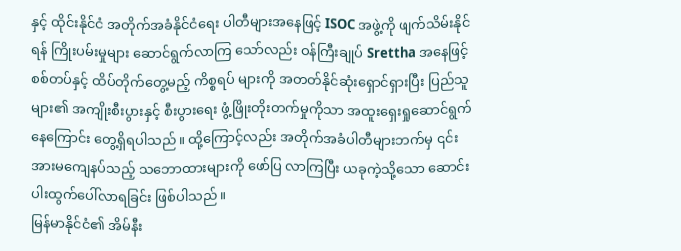နှင့် ထိုင်းနိုင်ငံ အတိုက်အခံနိုင်ငံရေး ပါတီများအနေဖြင့် ISOC အဖွဲ့ကို ဖျက်သိမ်းနိုင်ရန် ကြိုးပမ်းမှုများ ဆောင်ရွက်လာကြ သော်လည်း ဝန်ကြီးချုပ် Srettha အနေဖြင့် စစ်တပ်နှင့် ထိပ်တိုက်တွေ့မည့် ကိစ္စရပ် များကို အတတ်နိုင်ဆုံးရှောင်ရှားပြီး ပြည်သူများ၏ အကျိုးစီးပွားနှင့် စီးပွားရေး ဖွံ့ဖြိုးတိုးတက်မှုကိုသာ အထူးရှေးရှုဆောင်ရွက်နေကြောင်း တွေ့ရှိရပါသည်။ ထို့ကြောင့်လည်း အတိုက်အခံပါတီများဘက်မှ ၎င်းအားမကျေနပ်သည့် သဘောထားများကို ဖော်ပြ လာကြပြီး ယခုကဲ့သို့သော ဆောင်းပါးထွက်ပေါ်လာရခြင်း ဖြစ်ပါသည်။
မြန်မာနိုင်ငံ၏ အိမ်နီး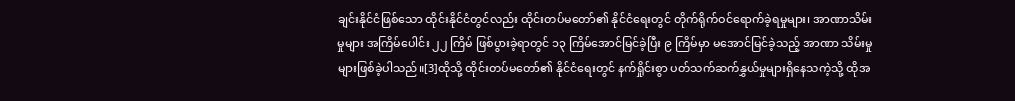ချင်းနိုင်ငံဖြစ်သော ထိုင်းနိုင်ငံတွင်လည်း ထိုင်းတပ်မတော်၏ နိုင်ငံရေးတွင် တိုက်ရိုက်ဝင်ရောက်ခဲ့ရမှုများ၊ အာဏာသိမ်းမှုများ အကြိမ်ပေါင်း ၂၂ ကြိမ် ဖြစ်ပွားခဲ့ရာတွင် ၁၃ ကြိမ်အောင်မြင်ခဲ့ပြီး ၉ ကြိမ်မှာ မအောင်မြင်ခဲ့သည့် အာဏာ သိမ်းမှုများဖြစ်ခဲ့ပါသည်။[3]ထိုသို့ ထိုင်းတပ်မတော်၏ နိုင်ငံရေးတွင် နက်ရှိုင်းစွာ ပတ်သက်ဆက်နွှယ်မှုများရှိနေသကဲ့သို့ ထိုအ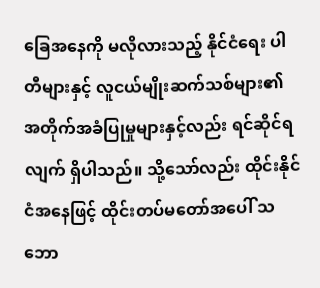ခြေအနေကို မလိုလားသည့် နိုင်ငံရေး ပါတီများနှင့် လူငယ်မျိုးဆက်သစ်များ၏ အတိုက်အခံပြုမှုများနှင့်လည်း ရင်ဆိုင်ရလျက် ရှိပါသည်။ သို့သော်လည်း ထိုင်းနိုင်ငံအနေဖြင့် ထိုင်းတပ်မတော်အပေါ် သဘော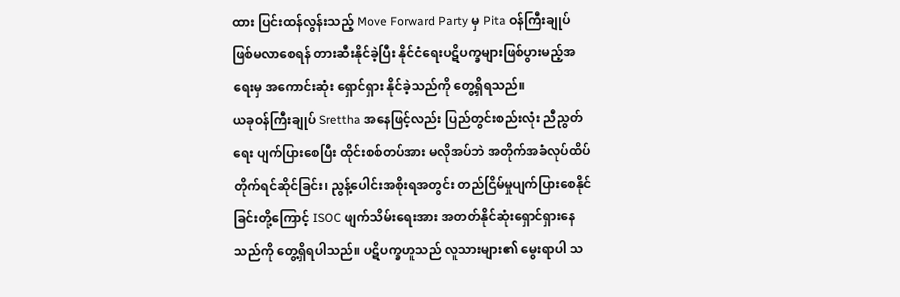ထား ပြင်းထန်လွန်းသည့် Move Forward Party မှ Pita ဝန်ကြီးချုပ် ဖြစ်မလာစေရန် တားဆီးနိုင်ခဲ့ပြီး နိုင်ငံရေးပဋိပက္ခများဖြစ်ပွားမည့်အရေးမှ အကောင်းဆုံး ရှောင်ရှား နိုင်ခဲ့သည်ကို တွေ့ရှိရသည်။
ယခုဝန်ကြီးချုပ် Srettha အနေဖြင့်လည်း ပြည်တွင်းစည်းလုံး ညီညွတ်ရေး ပျက်ပြားစေပြီး ထိုင်းစစ်တပ်အား မလိုအပ်ဘဲ အတိုက်အခံလုပ်ထိပ်တိုက်ရင်ဆိုင်ခြင်း၊ ညွန့်ပေါင်းအစိုးရအတွင်း တည်ငြိမ်မှုပျက်ပြားစေနိုင်ခြင်းတို့ကြောင့် ISOC ဖျက်သိမ်းရေးအား အတတ်နိုင်ဆုံးရှောင်ရှားနေသည်ကို တွေ့ရှိရပါသည်။ ပဋိပက္ခဟူသည် လူသားများ၏ မွေးရာပါ သ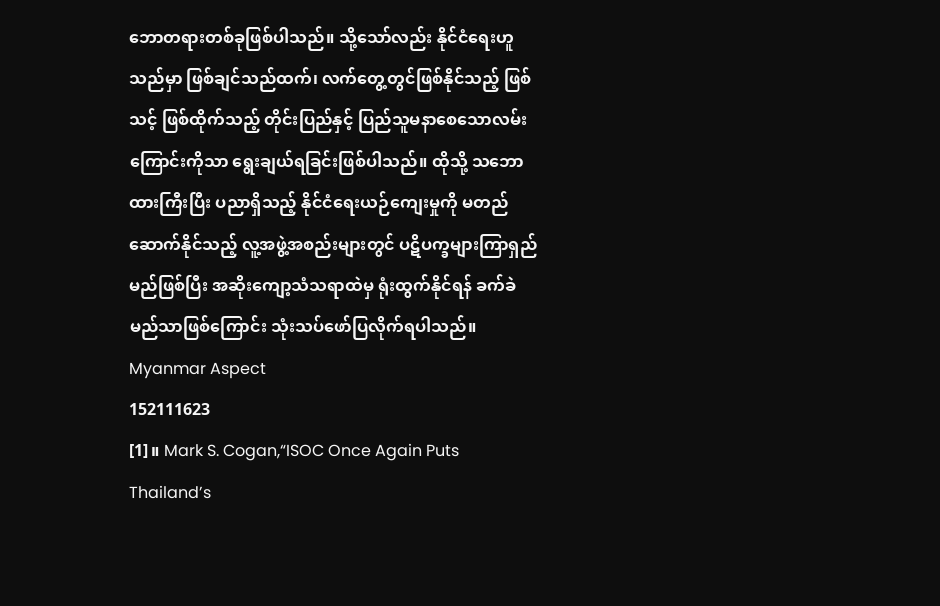ဘောတရားတစ်ခုဖြစ်ပါသည်။ သို့သော်လည်း နိုင်ငံရေးဟူသည်မှာ ဖြစ်ချင်သည်ထက်၊ လက်တွေ့တွင်ဖြစ်နိုင်သည့် ဖြစ်သင့် ဖြစ်ထိုက်သည့် တိုင်းပြည်နှင့် ပြည်သူမနာစေသောလမ်းကြောင်းကိုသာ ရွေးချယ်ရခြင်းဖြစ်ပါသည်။ ထိုသို့ သဘောထားကြီးပြီး ပညာရှိသည့် နိုင်ငံရေးယဉ်ကျေးမှုကို မတည်ဆောက်နိုင်သည့် လူ့အဖွဲ့အစည်းများတွင် ပဋိပက္ခများကြာရှည်မည်ဖြစ်ပြီး အဆိုးကျော့သံသရာထဲမှ ရုံးထွက်နိုင်ရန် ခက်ခဲမည်သာဖြစ်ကြောင်း သုံးသပ်ဖော်ပြလိုက်ရပါသည်။
Myanmar Aspect
152111623
[1]။ Mark S. Cogan,“ISOC Once Again Puts Thailand’s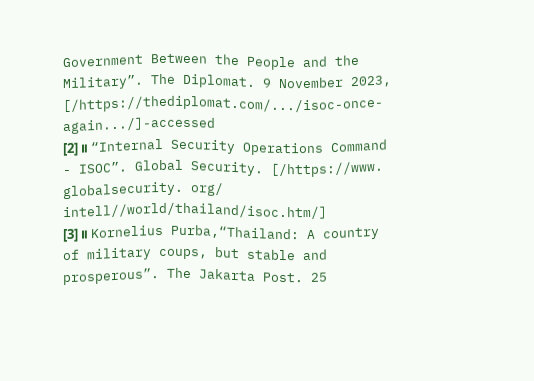Government Between the People and the Military”. The Diplomat. 9 November 2023, [/https://thediplomat.com/.../isoc-once-again.../]-accessed
[2]။ “Internal Security Operations Command - ISOC”. Global Security. [/https://www. globalsecurity. org/ intell//world/thailand/isoc.htm/]
[3]။ Kornelius Purba,“Thailand: A country of military coups, but stable and prosperous”. The Jakarta Post. 25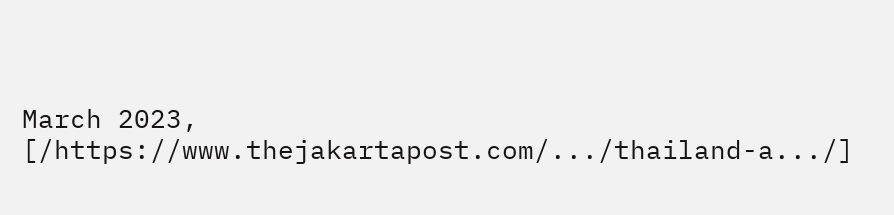March 2023, [/https://www.thejakartapost.com/.../thailand-a.../]